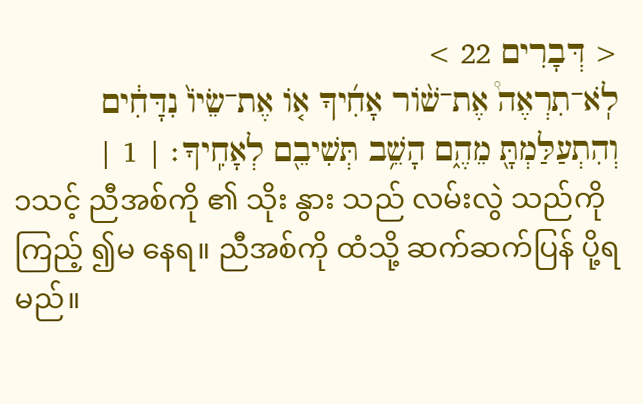< דְּבָרִים 22 >
לֹֽא־תִרְאֶה֩ אֶת־שׁ֨וֹר אָחִ֜יךָ א֤וֹ אֶת־שֵׂיוֹ֙ נִדָּחִ֔ים וְהִתְעַלַּמְתָּ֖ מֵהֶ֑ם הָשֵׁ֥ב תְּשִׁיבֵ֖ם לְאָחִֽיךָ׃ | 1 |
၁သင့် ညီအစ်ကို ၏ သိုး နွား သည် လမ်းလွဲ သည်ကို ကြည့် ၍မ နေရ။ ညီအစ်ကို ထံသို့ ဆက်ဆက်ပြန် ပို့ရမည်။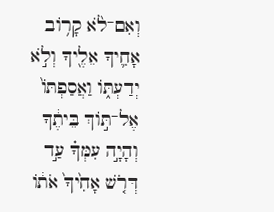וְאִם־לֹ֨א קָר֥וֹב אָחִ֛יךָ אֵלֶ֖יךָ וְלֹ֣א יְדַעְתּ֑וֹ וַאֲסַפְתּוֹ֙ אֶל־תּ֣וֹךְ בֵּיתֶ֔ךָ וְהָיָ֣ה עִמְּךָ֗ עַ֣ד דְּרֹ֤שׁ אָחִ֙יךָ֙ אֹת֔וֹ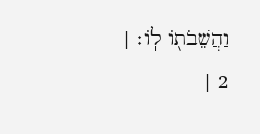וַהֲשֵׁבֹת֖וֹ לֽוֹ׃ | 2 |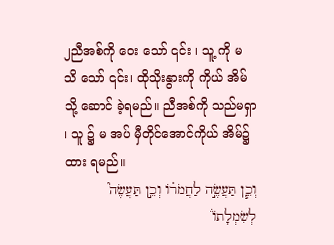၂ညီအစ်ကို ဝေး သော် ၎င်း ၊ သူ့ ကို မ သိ သော် ၎င်း၊ ထိုသိုးနွားကို ကိုယ် အိမ် သို့ ဆောင် ခဲ့ရမည်။ ညီအစ်ကို သည်မရှာ ၊ သူ ၌ မ အပ် မှီတိုင်အောင်ကိုယ် အိမ်၌ ထား ရမည်။
וְכֵ֧ן תַּעֲשֶׂ֣ה לַחֲמֹר֗וֹ וְכֵ֣ן תַּעֲשֶׂה֮ לְשִׂמְלָתוֹ֒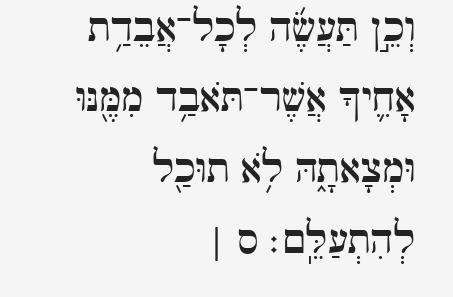וְכֵ֣ן תַּעֲשֶׂ֜ה לְכָל־אֲבֵדַ֥ת אָחִ֛יךָ אֲשֶׁר־תֹּאבַ֥ד מִמֶּ֖נּוּ וּמְצָאתָ֑הּ לֹ֥א תוּכַ֖ל לְהִתְעַלֵּֽם׃ ס |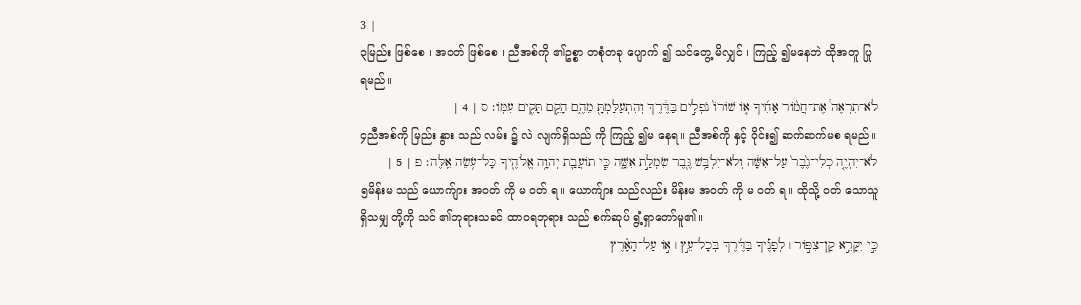3 |
၃မြည်း ဖြစ်စေ ၊ အဝတ် ဖြစ်စေ ၊ ညီအစ်ကို ၏ဥစ္စာ တစုံတခု ပျောက် ၍ သင်တွေ့ မိလျှင် ၊ ကြည့် ၍မနေဘဲ ထိုအတူ ပြု ရမည်။
לֹא־תִרְאֶה֩ אֶת־חֲמ֨וֹר אָחִ֜יךָ א֤וֹ שׁוֹרוֹ֙ נֹפְלִ֣ים בַּדֶּ֔רֶךְ וְהִתְעַלַּמְתָּ֖ מֵהֶ֑ם הָקֵ֥ם תָּקִ֖ים עִמּֽוֹ׃ ס | 4 |
၄ညီအစ်ကို မြည်း နွား သည် လမ်း ၌ လဲ လျက်ရှိသည် ကို ကြည့် ၍မ နေရ။ ညီအစ်ကို နှင့် ဝိုင်း၍ ဆက်ဆက်မစ ရမည်။
לֹא־יִהְיֶ֤ה כְלִי־גֶ֙בֶר֙ עַל־אִשָּׁ֔ה וְלֹא־יִלְבַּ֥שׁ גֶּ֖בֶר שִׂמְלַ֣ת אִשָּׁ֑ה כִּ֧י תוֹעֲבַ֛ת יְהוָ֥ה אֱלֹהֶ֖יךָ כָּל־עֹ֥שֵׂה אֵֽלֶּה׃ פ | 5 |
၅မိန်းမ သည် ယောက်ျား အဝတ် ကို မ ဝတ် ရ။ ယောက်ျား သည်လည်း မိန်းမ အဝတ် ကို မ ဝတ် ရ။ ထိုသို့ ဝတ် သောသူရှိသမျှ တို့ကို သင် ၏ဘုရားသခင် ထာဝရဘုရား သည် စက်ဆုပ် ရွံ့ရှာတော်မူ၏။
כִּ֣י יִקָּרֵ֣א קַן־צִפּ֣וֹר ׀ לְפָנֶ֡יךָ בַּדֶּ֜רֶךְ בְּכָל־עֵ֣ץ ׀ א֣וֹ עַל־הָאָ֗רֶץ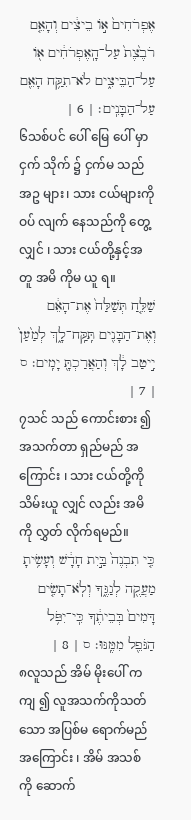אֶפְרֹחִים֙ א֣וֹ בֵיצִ֔ים וְהָאֵ֤ם רֹבֶ֙צֶת֙ עַל־הָֽאֶפְרֹחִ֔ים א֖וֹ עַל־הַבֵּיצִ֑ים לֹא־תִקַּ֥ח הָאֵ֖ם עַל־הַבָּנִֽים׃ | 6 |
၆သစ်ပင် ပေါ် မြေ ပေါ် မှာ ငှက် သိုက် ၌ ငှက်မ သည် အဥ များ၊ သား ငယ်များကို ဝပ် လျက် နေသည်ကို တွေ့ လျှင် ၊ သား ငယ်တို့နှင့်အတူ အမိ ကိုမ ယူ ရ။
שַׁלֵּ֤חַ תְּשַׁלַּח֙ אֶת־הָאֵ֔ם וְאֶת־הַבָּנִ֖ים תִּֽקַּֽח־לָ֑ךְ לְמַ֙עַן֙ יִ֣יטַב לָ֔ךְ וְהַאֲרַכְתָּ֖ יָמִֽים׃ ס | 7 |
၇သင် သည် ကောင်းစား ၍ အသက်တာ ရှည်မည် အကြောင်း ၊ သား ငယ်တို့ကို သိမ်းယူ လျှင် လည်း အမိ ကို လွှတ် လိုက်ရမည်။
כִּ֤י תִבְנֶה֙ בַּ֣יִת חָדָ֔שׁ וְעָשִׂ֥יתָ מַעֲקֶ֖ה לְגַגֶּ֑ךָ וְלֹֽא־תָשִׂ֤ים דָּמִים֙ בְּבֵיתֶ֔ךָ כִּֽי־יִפֹּ֥ל הַנֹּפֵ֖ל מִמֶּֽנּוּ׃ ס | 8 |
၈လူသည် အိမ် မိုးပေါ် ကကျ ၍ လူအသက်ကိုသတ် သော အပြစ်မ ရောက်မည်အကြောင်း ၊ အိမ် အသစ် ကို ဆောက်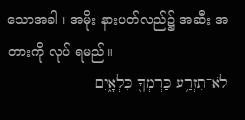သောအခါ ၊ အမိုး နားပတ်လည်၌ အဆီး အတားကို လုပ် ရမည်။
לֹא־תִזְרַ֥ע כַּרְמְךָ֖ כִּלְאָ֑יִם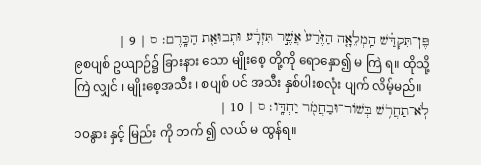פֶּן־תִּקְדַּ֗שׁ הַֽמְלֵאָ֤ה הַזֶּ֙רַע֙ אֲשֶׁ֣ר תִּזְרָ֔ע וּתְבוּאַ֖ת הַכָּֽרֶם׃ ס | 9 |
၉စပျစ် ဥယျာဉ်၌ ခြားနား သော မျိုးစေ့ တို့ကို ရောနှော၍ မ ကြဲ ရ။ ထိုသို့ ကြဲ လျှင် ၊ မျိုးစေ့အသီး ၊ စပျစ် ပင် အသီး နှစ်ပါးစလုံး ပျက် လိမ့်မည်။
לֹֽא־תַחֲרֹ֥שׁ בְּשׁוֹר־וּבַחֲמֹ֖ר יַחְדָּֽו׃ ס | 10 |
၁၀နွား နှင့် မြည်း ကို ဘက် ၍ လယ် မ ထွန်ရ။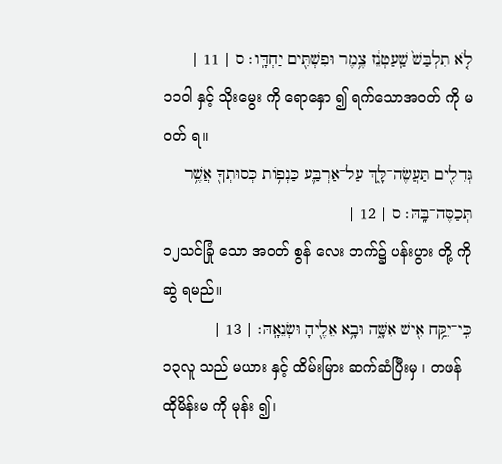לֹ֤א תִלְבַּשׁ֙ שַֽׁעַטְנֵ֔ז צֶ֥מֶר וּפִשְׁתִּ֖ים יַחְדָּֽו׃ ס | 11 |
၁၁ဝါ နှင့် သိုးမွေး ကို ရောနှော ၍ ရက်သောအဝတ် ကို မ ဝတ် ရ။
גְּדִלִ֖ים תַּעֲשֶׂה־לָּ֑ךְ עַל־אַרְבַּ֛ע כַּנְפ֥וֹת כְּסוּתְךָ֖ אֲשֶׁ֥ר תְּכַסֶּה־בָּֽהּ׃ ס | 12 |
၁၂သင်ခြုံ သော အဝတ် စွန် လေး ဘက်၌ ပန်းပွား တို့ ကို ဆွဲ ရမည်။
כִּֽי־יִקַּ֥ח אִ֖ישׁ אִשָּׁ֑ה וּבָ֥א אֵלֶ֖יהָ וּשְׂנֵאָֽהּ׃ | 13 |
၁၃လူ သည် မယား နှင့် ထိမ်းမြား ဆက်ဆံပြီးမှ ၊ တဖန် ထိုမိန်းမ ကို မုန်း ၍၊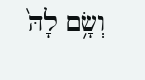וְשָׂ֥ם לָהּ֙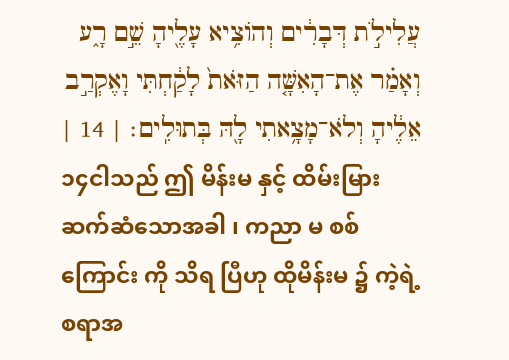עֲלִילֹ֣ת דְּבָרִ֔ים וְהוֹצִ֥יא עָלֶ֖יהָ שֵׁ֣ם רָ֑ע וְאָמַ֗ר אֶת־הָאִשָּׁ֤ה הַזֹּאת֙ לָקַ֔חְתִּי וָאֶקְרַ֣ב אֵלֶ֔יהָ וְלֹא־מָצָ֥אתִי לָ֖הּ בְּתוּלִֽים׃ | 14 |
၁၄ငါသည် ဤ မိန်းမ နှင့် ထိမ်းမြား ဆက်ဆံသောအခါ ၊ ကညာ မ စစ်ကြောင်း ကို သိရ ပြီဟု ထိုမိန်းမ ၌ ကဲ့ရဲ့ စရာအ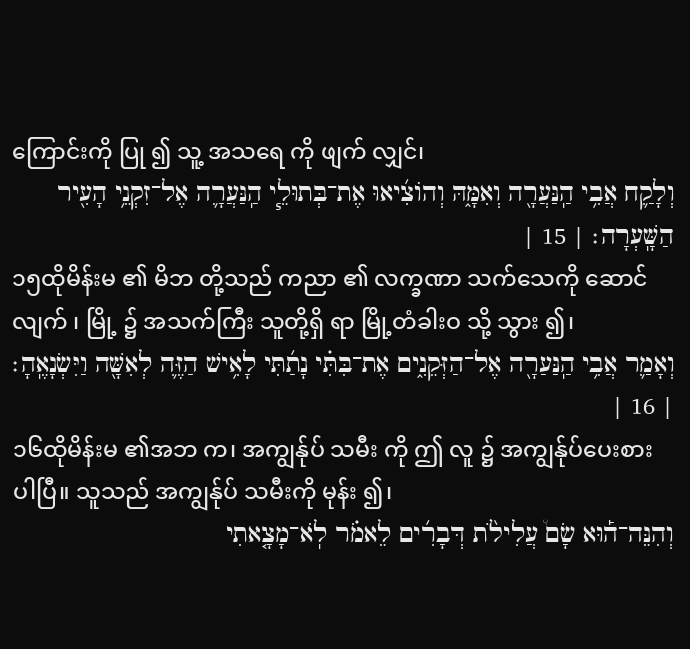ကြောင်းကို ပြု ၍ သူ့ အသရေ ကို ဖျက် လျှင်၊
וְלָקַ֛ח אֲבִ֥י הַֽנַּעֲרָ֖ה וְאִמָּ֑הּ וְהוֹצִ֜יאוּ אֶת־בְּתוּלֵ֧י הַֽנַּעֲרָ֛ה אֶל־זִקְנֵ֥י הָעִ֖יר הַשָּֽׁעְרָה׃ | 15 |
၁၅ထိုမိန်းမ ၏ မိဘ တို့သည် ကညာ ၏ လက္ခဏာ သက်သေကို ဆောင် လျက် ၊ မြို့ ၌ အသက်ကြီး သူတို့ရှိ ရာ မြို့တံခါးဝ သို့ သွား ၍၊
וְאָמַ֛ר אֲבִ֥י הַֽנַּעַרָ֖ה אֶל־הַזְּקֵנִ֑ים אֶת־בִּתִּ֗י נָתַ֜תִּי לָאִ֥ישׁ הַזֶּ֛ה לְאִשָּׁ֖ה וַיִּשְׂנָאֶֽהָ׃ | 16 |
၁၆ထိုမိန်းမ ၏အဘ က၊ အကျွန်ုပ် သမီး ကို ဤ လူ ၌ အကျွန်ုပ်ပေးစား ပါပြီ။ သူသည် အကျွန်ုပ် သမီးကို မုန်း ၍၊
וְהִנֵּה־ה֡וּא שָׂם֩ עֲלִילֹ֨ת דְּבָרִ֜ים לֵאמֹ֗ר לֹֽא־מָצָ֤אתִי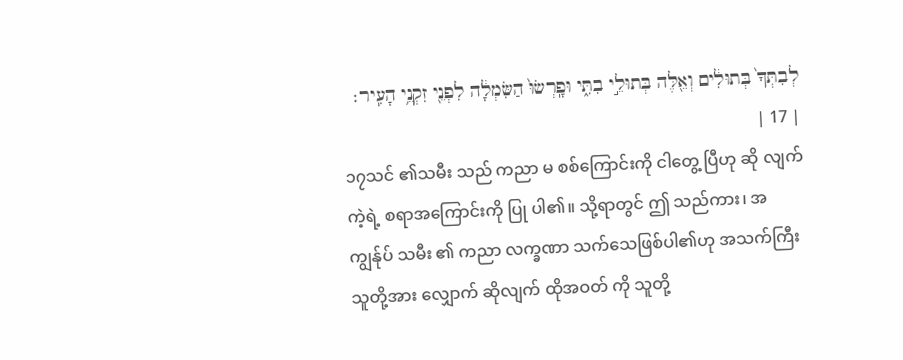לְבִתְּךָ֙ בְּתוּלִ֔ים וְאֵ֖לֶּה בְּתוּלֵ֣י בִתִּ֑י וּפָֽרְשׂוּ֙ הַשִּׂמְלָ֔ה לִפְנֵ֖י זִקְנֵ֥י הָעִֽיר׃ | 17 |
၁၇သင် ၏သမီး သည် ကညာ မ စစ်ကြောင်းကို ငါတွေ့ ပြီဟု ဆို လျက် ကဲ့ရဲ့ စရာအကြောင်းကို ပြု ပါ၏။ သို့ရာတွင် ဤ သည်ကား၊ အကျွန်ုပ် သမီး ၏ ကညာ လက္ခဏာ သက်သေဖြစ်ပါ၏ဟု အသက်ကြီး သူတို့အား လျှောက် ဆိုလျက် ထိုအဝတ် ကို သူတို့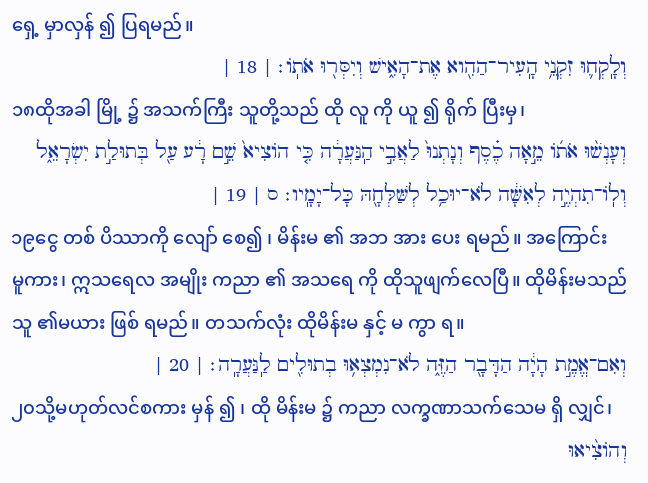ရှေ့ မှာလှန် ၍ ပြရမည်။
וְלָֽקְח֛וּ זִקְנֵ֥י הָֽעִיר־הַהִ֖וא אֶת־הָאִ֑ישׁ וְיִסְּר֖וּ אֹתֽוֹ׃ | 18 |
၁၈ထိုအခါ မြို့ ၌ အသက်ကြီး သူတို့သည် ထို လူ ကို ယူ ၍ ရိုက် ပြီးမှ၊
וְעָנְשׁ֨וּ אֹת֜וֹ מֵ֣אָה כֶ֗סֶף וְנָתְנוּ֙ לַאֲבִ֣י הַֽנַּעֲרָ֔ה כִּ֤י הוֹצִיא֙ שֵׁ֣ם רָ֔ע עַ֖ל בְּתוּלַ֣ת יִשְׂרָאֵ֑ל וְלֽוֹ־תִהְיֶ֣ה לְאִשָּׁ֔ה לֹא־יוּכַ֥ל לְשַּׁלְּחָ֖הּ כָּל־יָמָֽיו׃ ס | 19 |
၁၉ငွေ တစ် ပိဿာကို လျော် စေ၍ ၊ မိန်းမ ၏ အဘ အား ပေး ရမည်။ အကြောင်း မူကား၊ ဣသရေလ အမျိုး ကညာ ၏ အသရေ ကို ထိုသူဖျက်လေပြီ။ ထိုမိန်းမသည် သူ ၏မယား ဖြစ် ရမည်။ တသက်လုံး ထိုမိန်းမ နှင့် မ ကွာ ရ။
וְאִם־אֱמֶ֣ת הָיָ֔ה הַדָּבָ֖ר הַזֶּ֑ה לֹא־נִמְצְא֥וּ בְתוּלִ֖ים לַֽנַּעֲרָֽה׃ | 20 |
၂၀သို့မဟုတ်လင်စကား မှန် ၍ ၊ ထို မိန်းမ ၌ ကညာ လက္ခဏာသက်သေမ ရှိ လျှင်၊
וְהוֹצִ֨יאוּ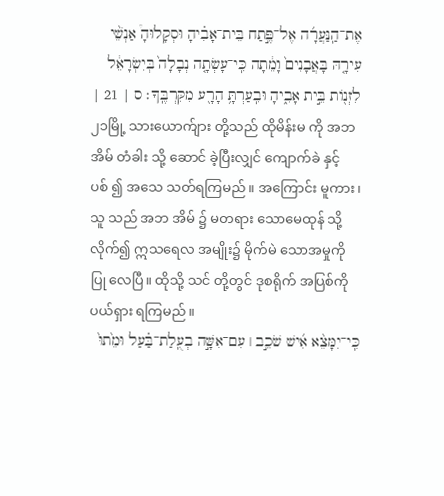אֶת־הַֽנַּעֲרָ֜ה אֶל־פֶּ֣תַח בֵּית־אָבִ֗יהָ וּסְקָלוּהָ֩ אַנְשֵׁ֨י עִירָ֤הּ בָּאֲבָנִים֙ וָמֵ֔תָה כִּֽי־עָשְׂתָ֤ה נְבָלָה֙ בְּיִשְׂרָאֵ֔ל לִזְנ֖וֹת בֵּ֣ית אָבִ֑יהָ וּבִֽעַרְתָּ֥ הָרָ֖ע מִקִּרְבֶּֽךָ׃ ס | 21 |
၂၁မြို့ သားယောက်ျား တို့သည် ထိုမိန်းမ ကို အဘ အိမ် တံခါး သို့ ဆောင် ခဲ့ပြီးလျှင် ကျောက်ခဲ နှင့် ပစ် ၍ အသေ သတ်ရကြမည်။ အကြောင်း မူကား၊ သူ သည် အဘ အိမ် ၌ မတရား သောမေထုန် သို့လိုက်၍ ဣသရေလ အမျိုး၌ မိုက်မဲ သောအမှုကို ပြု လေပြီ။ ထိုသို့ သင် တို့တွင် ဒုစရိုက် အပြစ်ကို ပယ်ရှား ရကြမည်။
כִּֽי־יִמָּצֵ֨א אִ֜ישׁ שֹׁכֵ֣ב ׀ עִם־אִשָּׁ֣ה בְעֻֽלַת־בַּ֗עַל וּמֵ֙תוּ֙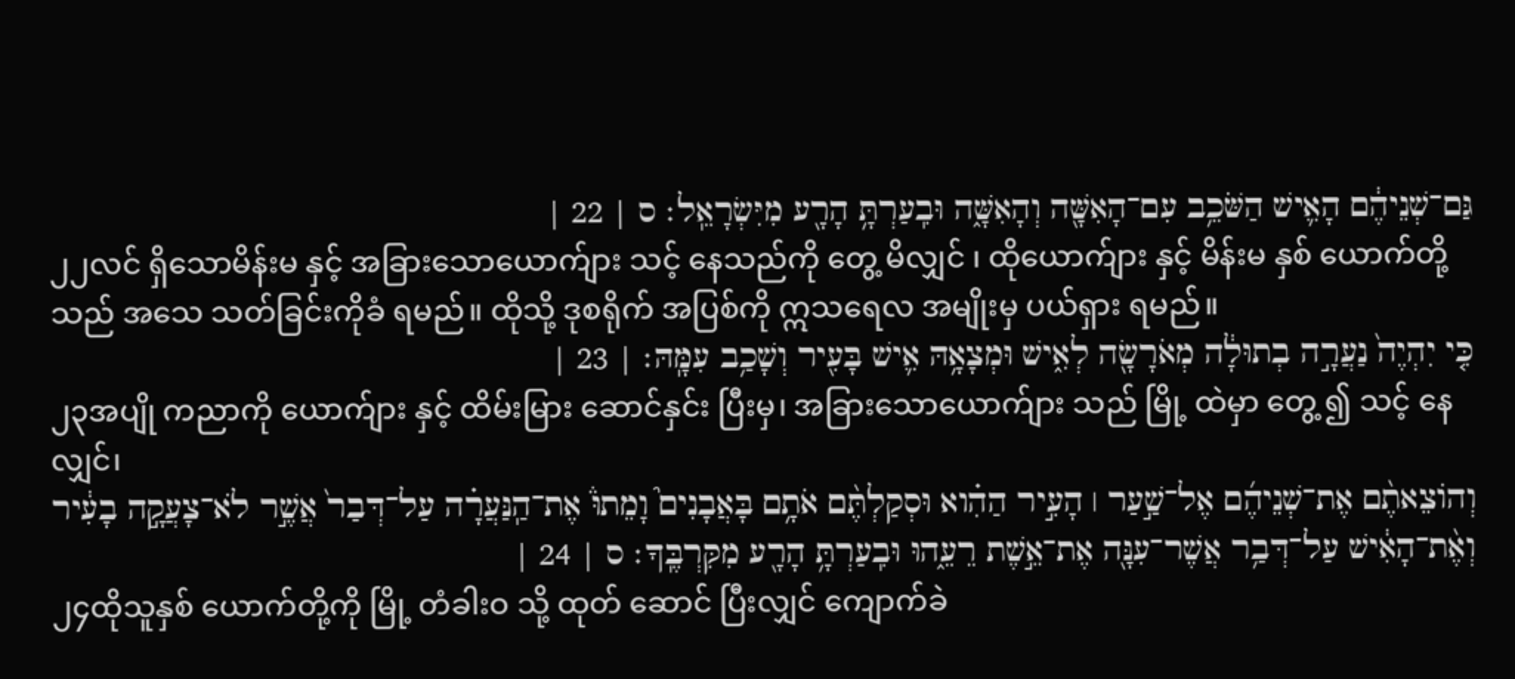גַּם־שְׁנֵיהֶ֔ם הָאִ֛ישׁ הַשֹּׁכֵ֥ב עִם־הָאִשָּׁ֖ה וְהָאִשָּׁ֑ה וּבִֽעַרְתָּ֥ הָרָ֖ע מִיִּשְׂרָאֵֽל׃ ס | 22 |
၂၂လင် ရှိသောမိန်းမ နှင့် အခြားသောယောက်ျား သင့် နေသည်ကို တွေ့ မိလျှင် ၊ ထိုယောက်ျား နှင့် မိန်းမ နှစ် ယောက်တို့သည် အသေ သတ်ခြင်းကိုခံ ရမည်။ ထိုသို့ ဒုစရိုက် အပြစ်ကို ဣသရေလ အမျိုးမှ ပယ်ရှား ရမည်။
כִּ֤י יִהְיֶה֙ נַעֲרָ֣ה בְתוּלָ֔ה מְאֹרָשָׂ֖ה לְאִ֑ישׁ וּמְצָאָ֥הּ אִ֛ישׁ בָּעִ֖יר וְשָׁכַ֥ב עִמָּֽהּ׃ | 23 |
၂၃အပျို ကညာကို ယောက်ျား နှင့် ထိမ်းမြား ဆောင်နှင်း ပြီးမှ၊ အခြားသောယောက်ျား သည် မြို့ ထဲမှာ တွေ့ ၍ သင့် နေလျှင်၊
וְהוֹצֵאתֶ֨ם אֶת־שְׁנֵיהֶ֜ם אֶל־שַׁ֣עַר ׀ הָעִ֣יר הַהִ֗וא וּסְקַלְתֶּ֨ם אֹתָ֥ם בָּאֲבָנִים֮ וָמֵתוּ֒ אֶת־הַֽנַּעֲרָ֗ה עַל־דְּבַר֙ אֲשֶׁ֣ר לֹא־צָעֲקָ֣ה בָעִ֔יר וְאֶ֨ת־הָאִ֔ישׁ עַל־דְּבַ֥ר אֲשֶׁר־עִנָּ֖ה אֶת־אֵ֣שֶׁת רֵעֵ֑הוּ וּבִֽעַרְתָּ֥ הָרָ֖ע מִקִּרְבֶּֽךָ׃ ס | 24 |
၂၄ထိုသူနှစ် ယောက်တို့ကို မြို့ တံခါးဝ သို့ ထုတ် ဆောင် ပြီးလျှင် ကျောက်ခဲ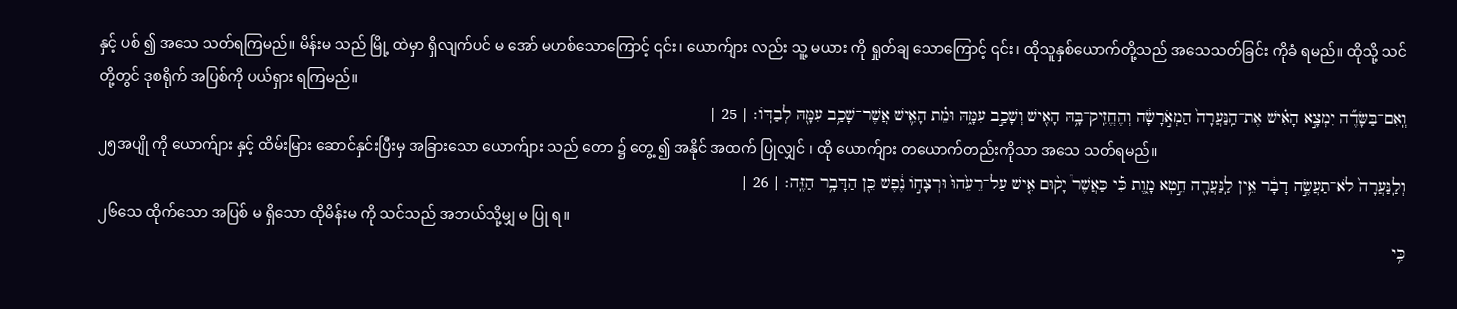နှင့် ပစ် ၍ အသေ သတ်ရကြမည်။ မိန်းမ သည် မြို့ ထဲမှာ ရှိလျက်ပင် မ အော် မဟစ်သောကြောင့် ၎င်း၊ ယောက်ျား လည်း သူ့ မယား ကို ရှုတ်ချ သောကြောင့် ၎င်း၊ ထိုသူနှစ်ယောက်တို့သည် အသေသတ်ခြင်း ကိုခံ ရမည်။ ထိုသို့ သင် တို့တွင် ဒုစရိုက် အပြစ်ကို ပယ်ရှား ရကြမည်။
וְֽאִם־בַּשָּׂדֶ֞ה יִמְצָ֣א הָאִ֗ישׁ אֶת־הַֽנַּעֲרָה֙ הַמְאֹ֣רָשָׂ֔ה וְהֶחֱזִֽיק־בָּ֥הּ הָאִ֖ישׁ וְשָׁכַ֣ב עִמָּ֑הּ וּמֵ֗ת הָאִ֛ישׁ אֲשֶׁר־שָׁכַ֥ב עִמָּ֖הּ לְבַדּֽוֹ׃ | 25 |
၂၅အပျို ကို ယောက်ျား နှင့် ထိမ်းမြား ဆောင်နှင်းပြီးမှ အခြားသော ယောက်ျား သည် တော ၌ တွေ့ ၍ အနိုင် အထက် ပြုလျှင် ၊ ထို ယောက်ျား တယောက်တည်းကိုသာ အသေ သတ်ရမည်။
וְלַֽנַּעֲרָה֙ לֹא־תַעֲשֶׂ֣ה דָבָ֔ר אֵ֥ין לַֽנַּעֲרָ֖ה חֵ֣טְא מָ֑וֶת כִּ֡י כַּאֲשֶׁר֩ יָק֨וּם אִ֤ישׁ עַל־רֵעֵ֙הוּ֙ וּרְצָח֣וֹ נֶ֔פֶשׁ כֵּ֖ן הַדָּבָ֥ר הַזֶּֽה׃ | 26 |
၂၆သေ ထိုက်သော အပြစ် မ ရှိသော ထိုမိန်းမ ကို သင်သည် အဘယ်သို့မျှ မ ပြု ရ။
כִּ֥י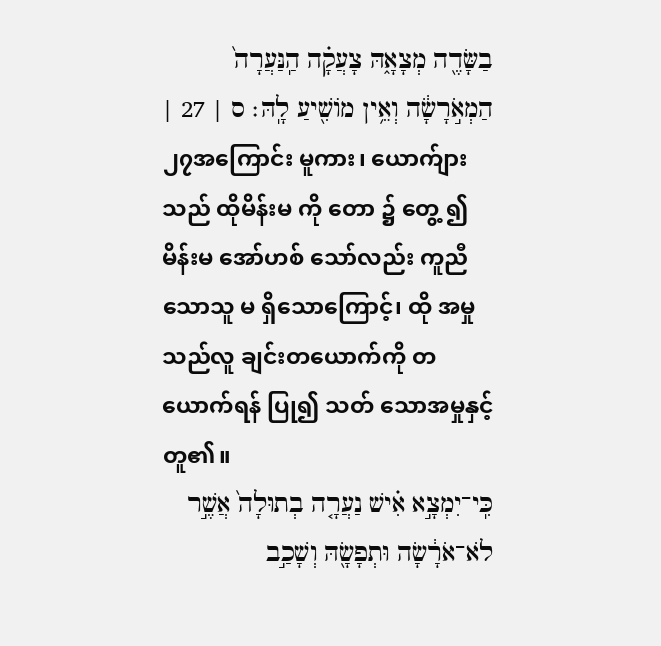בַשָּׂדֶ֖ה מְצָאָ֑הּ צָעֲקָ֗ה הַֽנַּעֲרָה֙ הַמְאֹ֣רָשָׂ֔ה וְאֵ֥ין מוֹשִׁ֖יעַ לָֽהּ׃ ס | 27 |
၂၇အကြောင်း မူကား၊ ယောက်ျား သည် ထိုမိန်းမ ကို တော ၌ တွေ့ ၍ မိန်းမ အော်ဟစ် သော်လည်း ကူညီ သောသူ မ ရှိသောကြောင့်၊ ထို အမှု သည်လူ ချင်းတယောက်ကို တယောက်ရန် ပြု၍ သတ် သောအမှုနှင့် တူ၏။
כִּֽי־יִמְצָ֣א אִ֗ישׁ נַעֲרָ֤ה בְתוּלָה֙ אֲשֶׁ֣ר לֹא־אֹרָ֔שָׂה וּתְפָשָׂ֖הּ וְשָׁכַ֣ב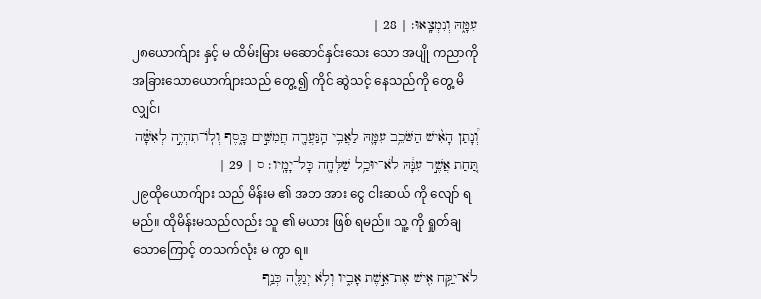עִמָּ֑הּ וְנִמְצָֽאוּ׃ | 28 |
၂၈ယောက်ျား နှင့် မ ထိမ်းမြား မဆောင်နှင်းသေး သော အပျို ကညာကို အခြားသောယောက်ျားသည် တွေ့ ၍ ကိုင် ဆွဲသင့် နေသည်ကို တွေ့ မိလျှင်၊
וְ֠נָתַן הָאִ֨ישׁ הַשֹּׁכֵ֥ב עִמָּ֛הּ לַאֲבִ֥י הַֽנַּעֲרָ֖ה חֲמִשִּׁ֣ים כָּ֑סֶף וְלֽוֹ־תִהְיֶ֣ה לְאִשָּׁ֗ה תַּ֚חַת אֲשֶׁ֣ר עִנָּ֔הּ לֹא־יוּכַ֥ל שַׁלְּחָ֖ה כָּל־יָמָֽיו׃ ס | 29 |
၂၉ထိုယောက်ျား သည် မိန်းမ ၏ အဘ အား ငွေ ငါးဆယ် ကို လျော် ရမည်။ ထိုမိန်းမသည်လည်း သူ ၏ မယား ဖြစ် ရမည်။ သူ့ ကို ရှုတ်ချ သောကြောင့် တသက်လုံး မ ကွာ ရ။
לֹא־יִקַּ֥ח אִ֖ישׁ אֶת־אֵ֣שֶׁת אָבִ֑יו וְלֹ֥א יְגַלֶּ֖ה כְּנַ֥ף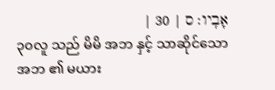אָבִֽיו׃ ס | 30 |
၃၀လူ သည် မိမိ အဘ နှင့် သာဆိုင်သော အဘ ၏ မယား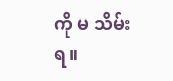ကို မ သိမ်း ရ။